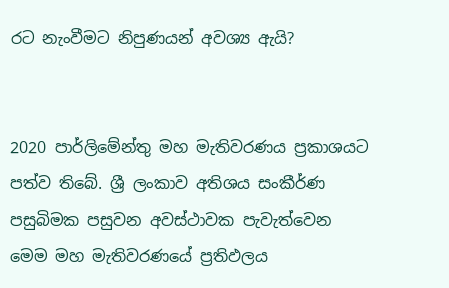රට නැංවීමට නිපුණයන් අවශ්‍ය ඇයි?


2020 පාර්ලිමේන්තු මහ මැතිවරණය ප්‍රකාශයට පත්ව තිබේ. ශ්‍රී ලංකාව අතිශය සංකීර්ණ පසුබිමක පසුවන අවස්ථාවක පැවැත්වෙන මෙම මහ මැතිවරණයේ ප්‍රතිඵලය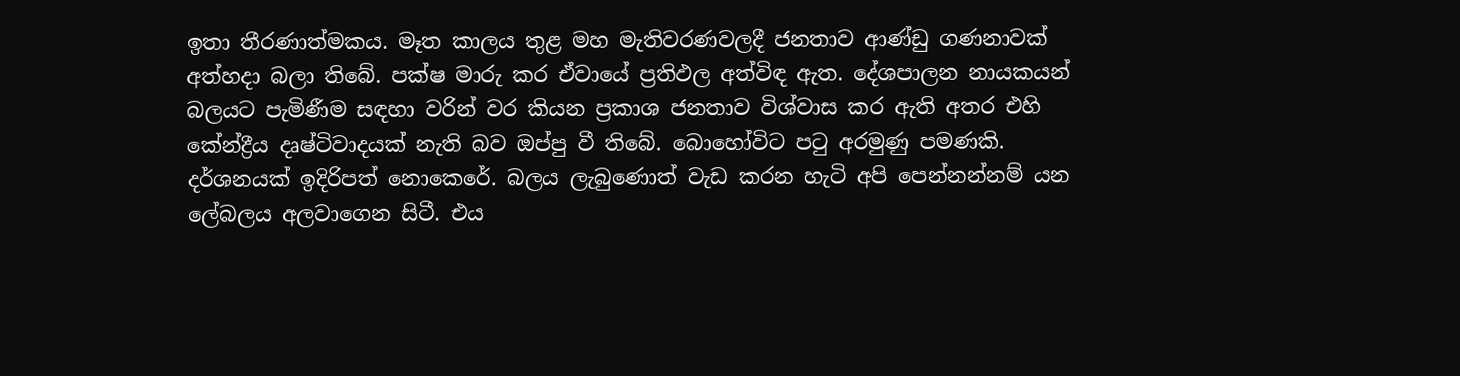ඉතා තීරණාත්මකය. මෑත කාලය තුළ මහ මැතිවරණවලදී ජනතාව ආණ්ඩු ගණනාවක් අත්හදා බලා තිබේ. පක්ෂ මාරු කර ඒවායේ ප්‍රතිඵල අත්විඳ ඇත. දේශපාලන නායකයන් බලයට පැමිණීම සඳහා වරින් වර කියන ප්‍රකාශ ජනතාව විශ්වාස කර ඇති අතර එහි කේන්ද්‍රීය දෘෂ්ටිවාදයක් නැති බව ඔප්පු වී තිබේ. බොහෝවිට පටු අරමුණු පමණකි. දර්ශනයක් ඉදිරිපත් නොකෙරේ. බලය ලැබුණොත් වැඩ කරන හැටි අපි පෙන්නන්නම් යන ලේබලය අලවාගෙන සිටී. එය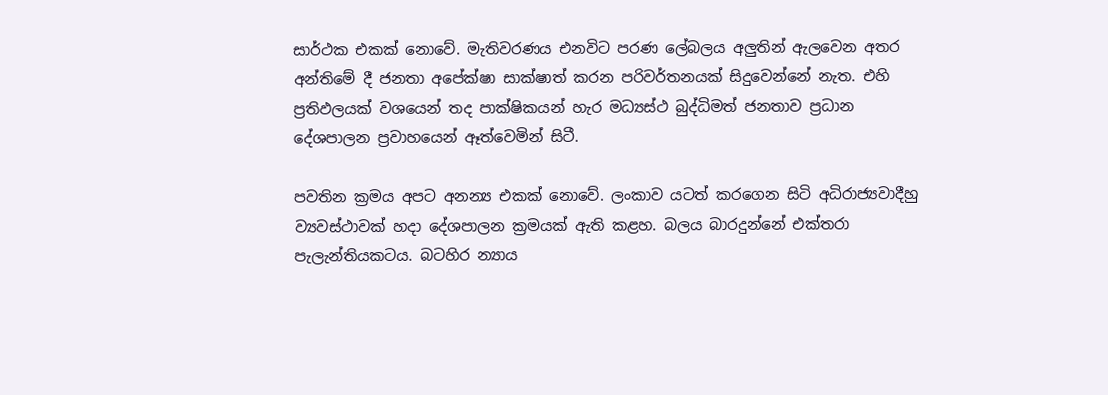සාර්ථක එකක් නොවේ. මැතිවරණය එනවිට පරණ ලේබලය අලුතින් ඇලවෙන අතර අන්තිමේ දී ජනතා අපේක්ෂා සාක්ෂාත් කරන පරිවර්තනයක් සිදුවෙන්නේ නැත. එහි ප්‍රතිඵලයක් වශයෙන් තද පාක්ෂිකයන් හැර මධ්‍යස්ථ බුද්ධිමත් ජනතාව ප්‍රධාන දේශපාලන ප්‍රවාහයෙන් ඈත්වෙමින් සිටී.

පවතින ක්‍රමය අපට අනන්‍ය එකක් නොවේ. ලංකාව යටත් කරගෙන සිටි අධිරාජ්‍යවාදීහු ව්‍යවස්ථාවක් හදා දේශපාලන ක්‍රමයක් ඇති කළහ. බලය බාරදුන්නේ එක්තරා පැලැන්තියකටය. බටහිර න්‍යාය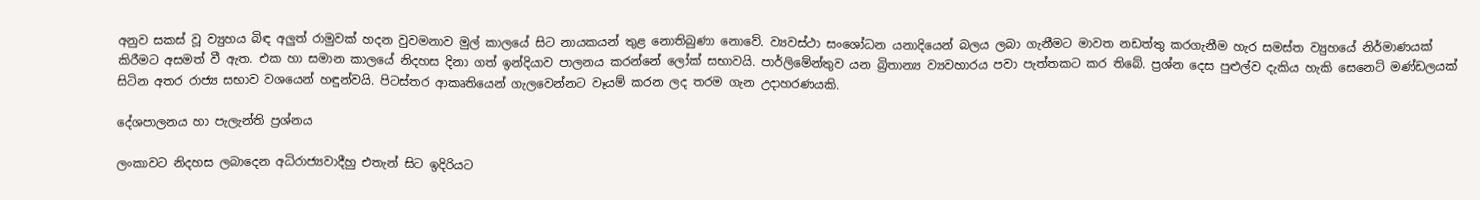අනුව සකස් වූ ව්‍යුහය බිඳ අලුත් රාමුවක් හදන වුවමනාව මුල් කාලයේ සිට නායකයන් තුළ නොතිබුණා නොවේ. ව්‍යවස්ථා සංශෝධන යනාදියෙන් බලය ලබා ගැනීමට මාවත නඩත්තු කරගැනීම හැර සමස්ත ව්‍යුහයේ නිර්මාණයක් කිරීමට අසමත් වී ඇත. එක හා සමාන කාලයේ නිදහස දිනා ගත් ඉන්දියාව පාලනය කරන්නේ ලෝක් සභාවයි. පාර්ලිමේන්තුව යන බ්‍රිතාන්‍ය ව්‍යවහාරය පවා පැත්තකට කර තිබේ. ප්‍රශ්න දෙස පුළුල්ව දැකිය හැකි සෙනෙට් මණ්ඩලයක් සිටින අතර රාජ්‍ය සභාව වශයෙන් හඳුන්වයි. පිටස්තර ආකෘතියෙන් ගැලවෙන්නට වෑයම් කරන ලද තරම ගැන උදාහරණයකි.

දේශපාලනය හා පැලැන්ති ප්‍රශ්නය

ලංකාවට නිදහස ලබාදෙන අධිරාජ්‍යවාදීහු එතැන් සිට ඉදිරියට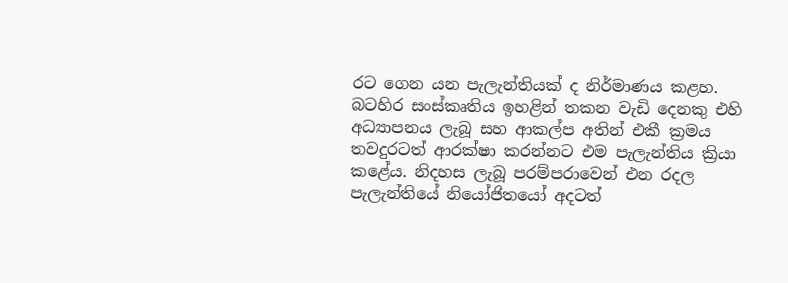රට ගෙන යන පැලැන්තියක් ද නිර්මාණය කළහ. බටහිර සංස්කෘතිය ඉහළින් තකන වැඩි දෙනකු එහි අධ්‍යාපනය ලැබූ සහ ආකල්ප අතින් එකී ක්‍රමය තවදුරටත් ආරක්ෂා කරන්නට එම පැලැන්තිය ක්‍රියා කළේය. නිදහස ලැබූ පරම්පරාවෙන් එන රදල පැලැන්තියේ නියෝජිතයෝ අදටත්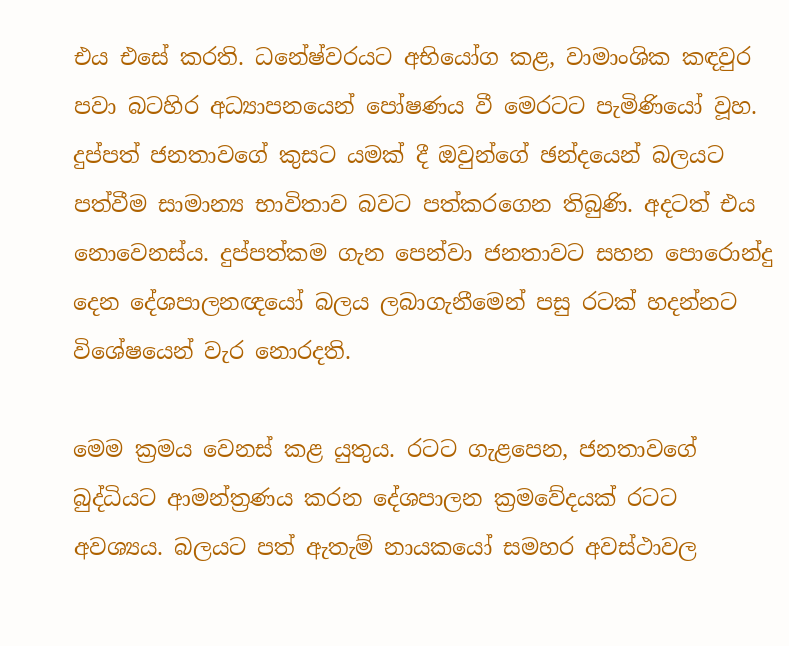එය එසේ කරති. ධනේෂ්වරයට අභියෝග කළ, වාමාංශික කඳවුර පවා බටහිර අධ්‍යාපනයෙන් පෝෂණය වී මෙරටට පැමිණියෝ වූහ. දුප්පත් ජනතාවගේ කුසට යමක් දී ඔවුන්ගේ ඡන්දයෙන් බලයට පත්වීම සාමාන්‍ය භාවිතාව බවට පත්කරගෙන තිබුණි. අදටත් එය නොවෙනස්ය. දුප්පත්කම ගැන පෙන්වා ජනතාවට සහන පොරොන්දු දෙන දේශපාලනඥයෝ බලය ලබාගැනීමෙන් පසු රටක් හදන්නට විශේෂයෙන් වැර නොරදති.

මෙම ක්‍රමය වෙනස් කළ යුතුය. රටට ගැළපෙන, ජනතාවගේ බුද්ධියට ආමන්ත්‍රණය කරන දේශපාලන ක්‍රමවේදයක් රටට අවශ්‍යය. බලයට පත් ඇතැම් නායකයෝ සමහර අවස්ථාවල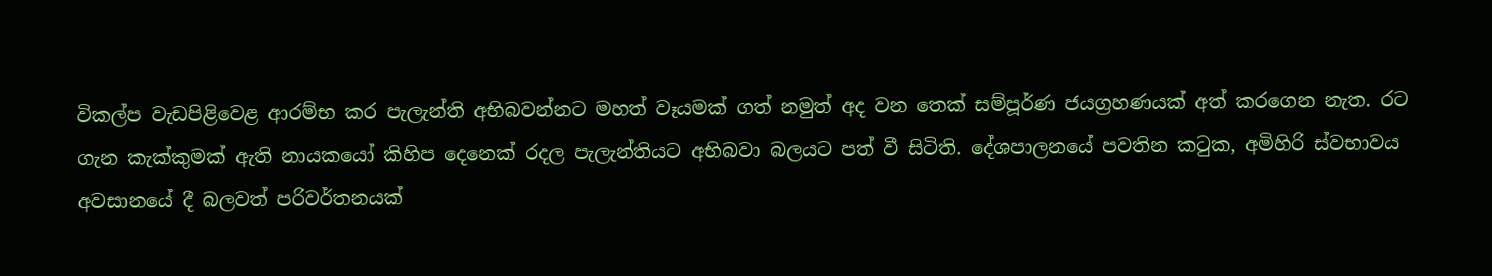විකල්ප වැඩපිළිවෙළ ආරම්භ කර පැලැන්ති අභිබවන්නට මහත් වෑයමක් ගත් නමුත් අද වන තෙක් සම්පූර්ණ ජයග්‍රහණයක් අත් කරගෙන නැත. රට ගැන කැක්කුමක් ඇති නායකයෝ කිහිප දෙනෙක් රදල පැලැන්තියට අභිබවා බලයට පත් වී සිටිති. දේශපාලනයේ පවතින කටුක, අමිහිරි ස්වභාවය අවසානයේ දී බලවත් පරිවර්තනයක්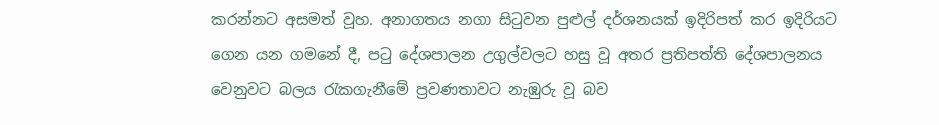කරන්නට අසමත් වූහ. අනාගතය නගා සිටුවන පුළුල් දර්ශනයක් ඉදිරිපත් කර ඉදිරියට ගෙන යන ගමනේ දී, පටු දේශපාලන උගුල්වලට හසු වූ අතර ප්‍රතිපත්ති දේශපාලනය වෙනුවට බලය රැකගැනීමේ ප්‍රවණතාවට නැඹුරු වූ බව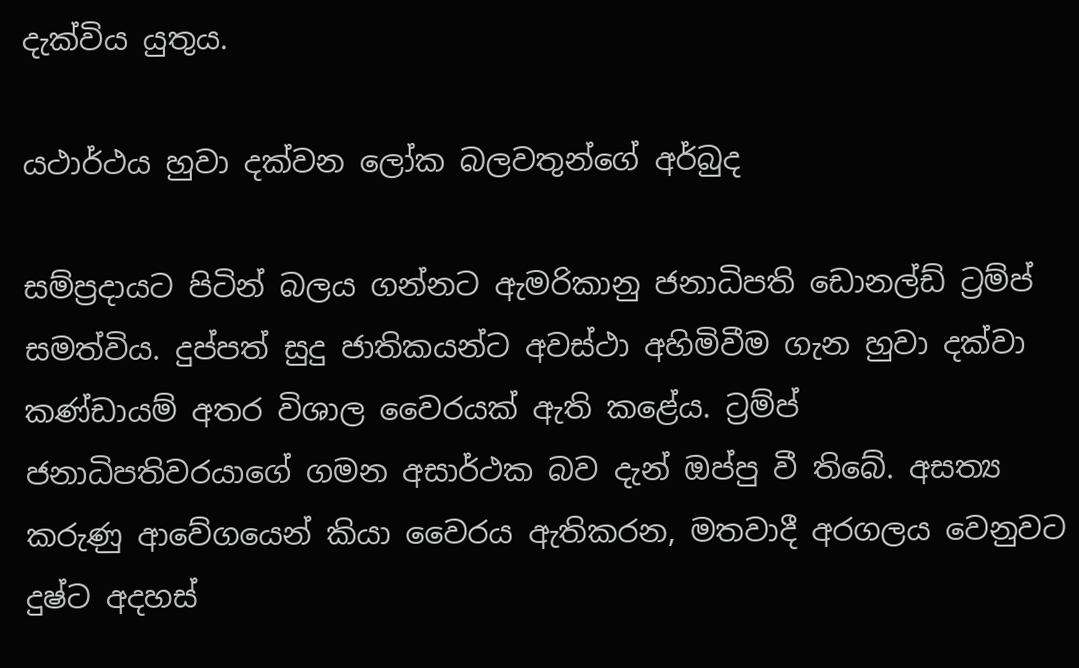දැක්විය යුතුය.

යථාර්ථය හුවා දක්වන ලෝක බලවතුන්ගේ අර්බුද

සම්ප්‍රදායට පිටින් බලය ගන්නට ඇමරිකානු ජනාධිපති ඩොනල්ඩ් ට්‍රම්ප් සමත්විය. දුප්පත් සුදු ජාතිකයන්ට අවස්ථා අහිමිවීම ගැන හුවා දක්වා කණ්ඩායම් අතර විශාල වෛරයක් ඇති කළේය. ට්‍රම්ප් ජනාධිපතිවරයාගේ ගමන අසාර්ථක බව දැන් ඔප්පු වී තිබේ. අසත්‍ය කරුණු ආවේගයෙන් කියා වෛරය ඇතිකරන, මතවාදී අරගලය වෙනුවට දුෂ්ට අදහස්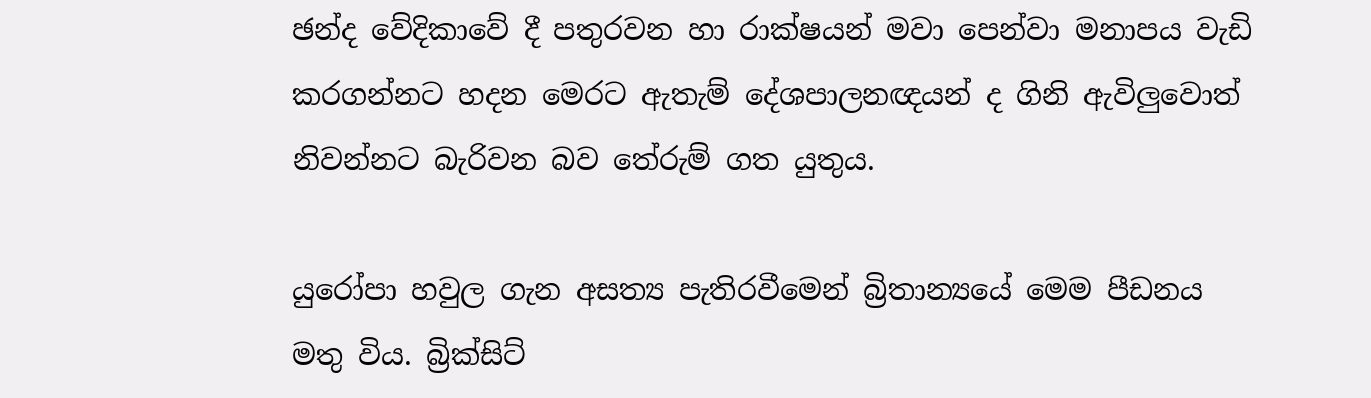ඡන්ද වේදිකාවේ දී පතුරවන හා රාක්ෂයන් මවා පෙන්වා මනාපය වැඩි කරගන්නට හදන මෙරට ඇතැම් දේශපාලනඥයන් ද ගිනි ඇවිලුවොත් නිවන්නට බැරිවන බව තේරුම් ගත යුතුය.

යුරෝපා හවුල ගැන අසත්‍ය පැතිරවීමෙන් බ්‍රිතාන්‍යයේ මෙම පීඩනය මතු විය. බ්‍රික්සිට්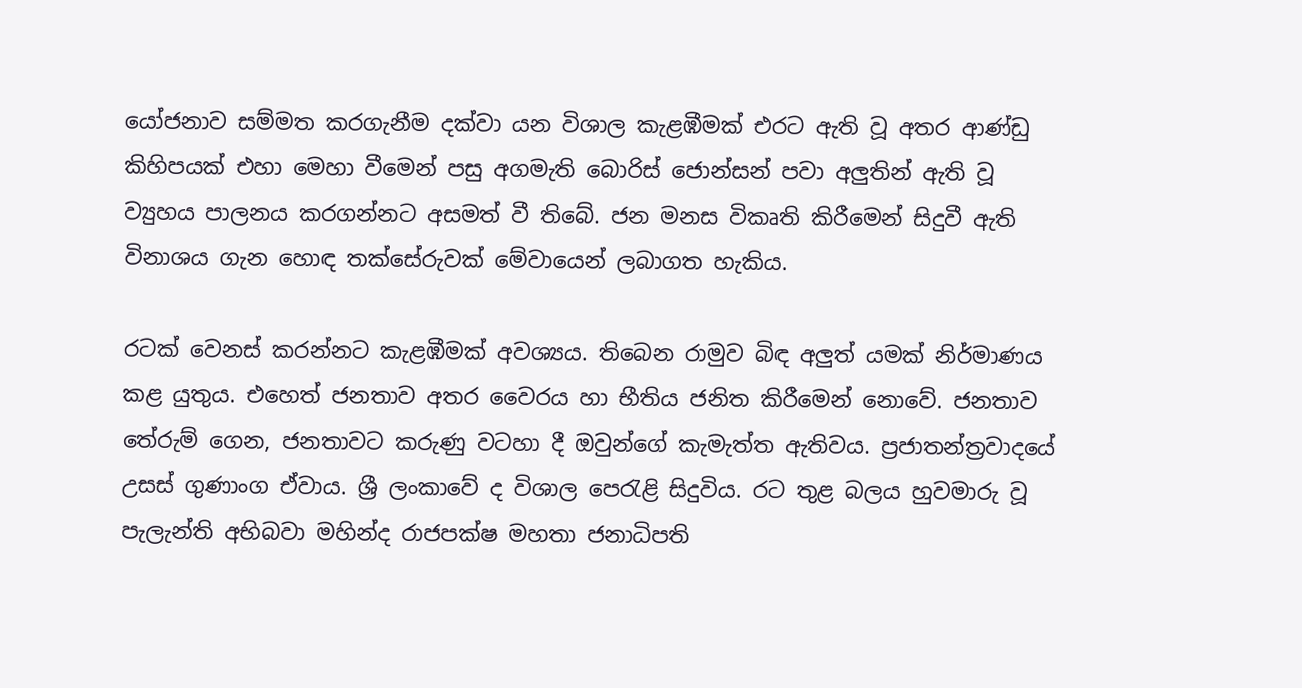යෝජනාව සම්මත කරගැනීම දක්වා යන විශාල කැළඹීමක් එරට ඇති වූ අතර ආණ්ඩු කිහිපයක් එහා මෙහා වීමෙන් පසු අගමැති බොරිස් ජොන්සන් පවා අලුතින් ඇති වූ ව්‍යුහය පාලනය කරගන්නට අසමත් වී තිබේ. ජන මනස විකෘති කිරීමෙන් සිදුවී ඇති විනාශය ගැන හොඳ තක්සේරුවක් මේවායෙන් ලබාගත හැකිය.

රටක් වෙනස් කරන්නට කැළඹීමක් අවශ්‍යය. තිබෙන රාමුව බිඳ අලුත් යමක් නිර්මාණය කළ යුතුය. එහෙත් ජනතාව අතර වෛරය හා භීතිය ජනිත කිරීමෙන් නොවේ. ජනතාව තේරුම් ගෙන, ජනතාවට කරුණු වටහා දී ඔවුන්ගේ කැමැත්ත ඇතිවය. ප්‍රජාතන්ත්‍රවාදයේ උසස් ගුණාංග ඒවාය. ශ්‍රී ලංකාවේ ද විශාල පෙරැළි සිදුවිය. රට තුළ බලය හුවමාරු වූ පැලැන්ති අභිබවා මහින්ද රාජපක්ෂ මහතා ජනාධිපති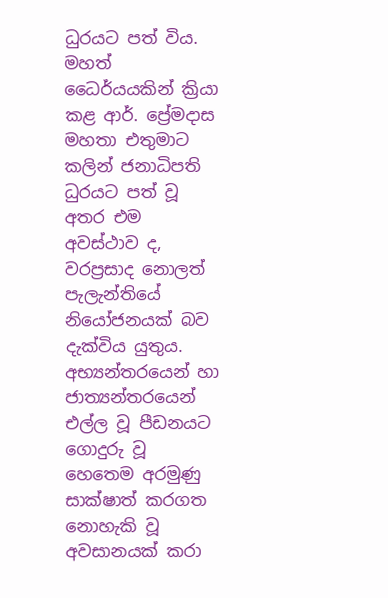ධුරයට පත් විය. මහත් ධෛර්යයකින් ක්‍රියා කළ ආර්. ප්‍රේමදාස මහතා එතුමාට කලින් ජනාධිපති ධුරයට පත් වූ අතර එම අවස්ථාව ද, වරප්‍රසාද නොලත් පැලැන්තියේ නියෝජනයක් බව දැක්විය යුතුය. අභ්‍යන්තරයෙන් හා ජාත්‍යන්තරයෙන් එල්ල වූ පීඩනයට ගොදුරු වූ හෙතෙම අරමුණු සාක්ෂාත් කරගත නොහැකි වූ අවසානයක් කරා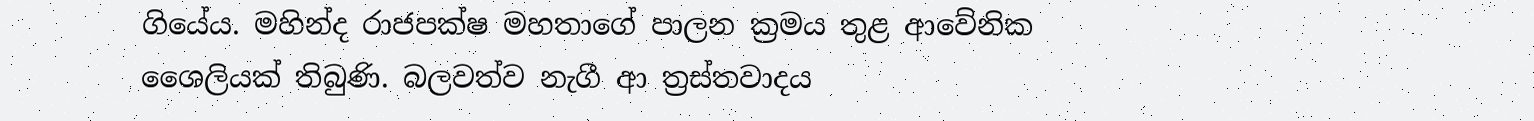ගියේය. මහින්ද රාජපක්ෂ මහතාගේ පාලන ක්‍රමය තුළ ආවේනික ශෛලියක් තිබුණි. බලවත්ව නැගී ආ ත්‍රස්තවාදය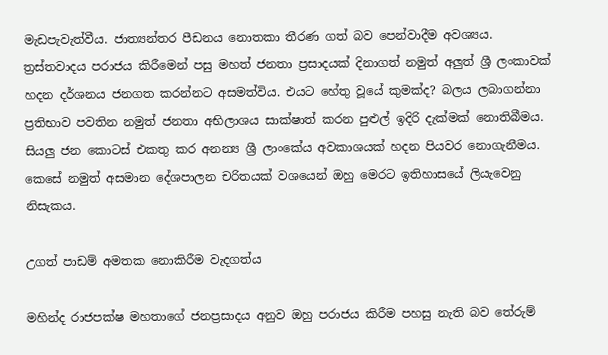මැඩපැවැත්වීය. ජාත්‍යන්තර පීඩනය නොතකා තීරණ ගත් බව පෙන්වාදීම අවශ්‍යය. ත්‍රස්තවාදය පරාජය කිරීමෙන් පසු මහත් ජනතා ප්‍රසාදයක් දිනාගත් නමුත් අලුත් ශ්‍රී ලංකාවක් හදන දර්ශනය ජනගත කරන්නට අසමත්විය. එයට හේතු වූයේ කුමක්ද? බලය ලබාගන්නා ප්‍රතිභාව පවතින නමුත් ජනතා අභිලාශය සාක්ෂාත් කරන පුළුල් ඉදිරි දැක්මක් නොතිබීමය. සියලු ජන කොටස් එකතු කර අනන්‍ය ශ්‍රී ලාංකේය අවකාශයක් හදන පියවර නොගැනීමය. කෙසේ නමුත් අසමාන දේශපාලන චරිතයක් වශයෙන් ඔහු මෙරට ඉතිහාසයේ ලියැවෙනු නිසැකය.

උගත් පාඩම් අමතක නොකිරීම වැදගත්ය

මහින්ද රාජපක්ෂ මහතාගේ ජනප්‍රසාදය අනුව ඔහු පරාජය කිරීම පහසු නැති බව තේරුම්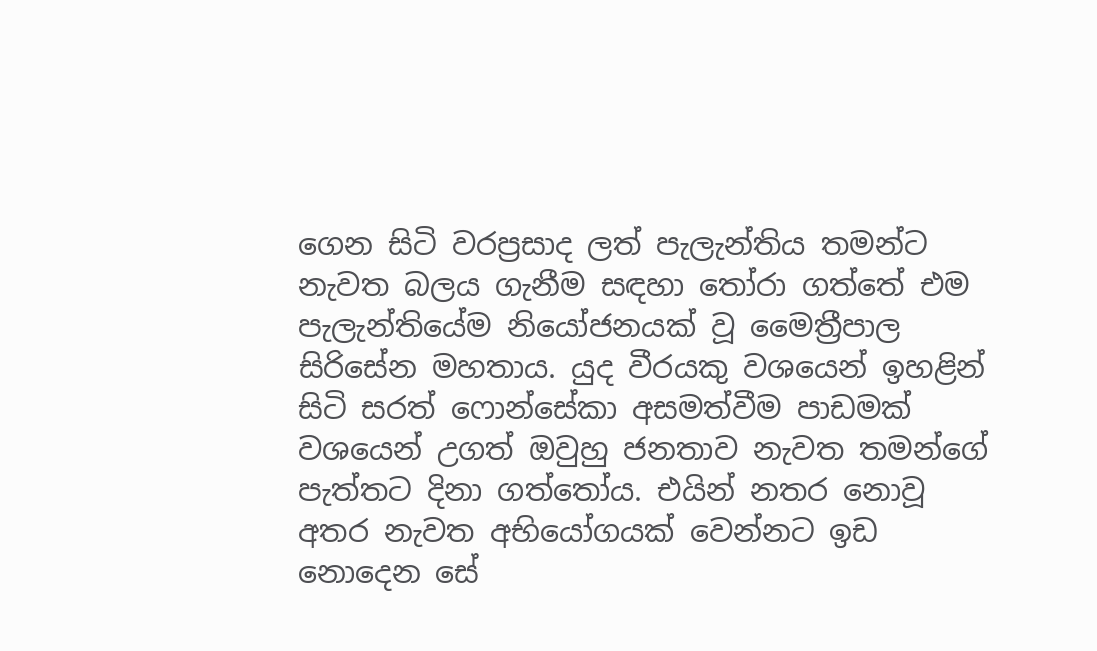ගෙන සිටි වරප්‍රසාද ලත් පැලැන්තිය තමන්ට නැවත බලය ගැනීම සඳහා තෝරා ගත්තේ එම පැලැන්තියේම නියෝජනයක් වූ මෛත්‍රීපාල සිරිසේන මහතාය. යුද වීරයකු වශයෙන් ඉහළින් සිටි සරත් ෆොන්සේකා අසමත්වීම පාඩමක් වශයෙන් උගත් ඔවුහු ජනතාව නැවත තමන්ගේ පැත්තට දිනා ගත්තෝය. එයින් නතර නොවූ අතර නැවත අභියෝගයක් වෙන්නට ඉඩ නොදෙන සේ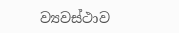ව්‍යවස්ථාව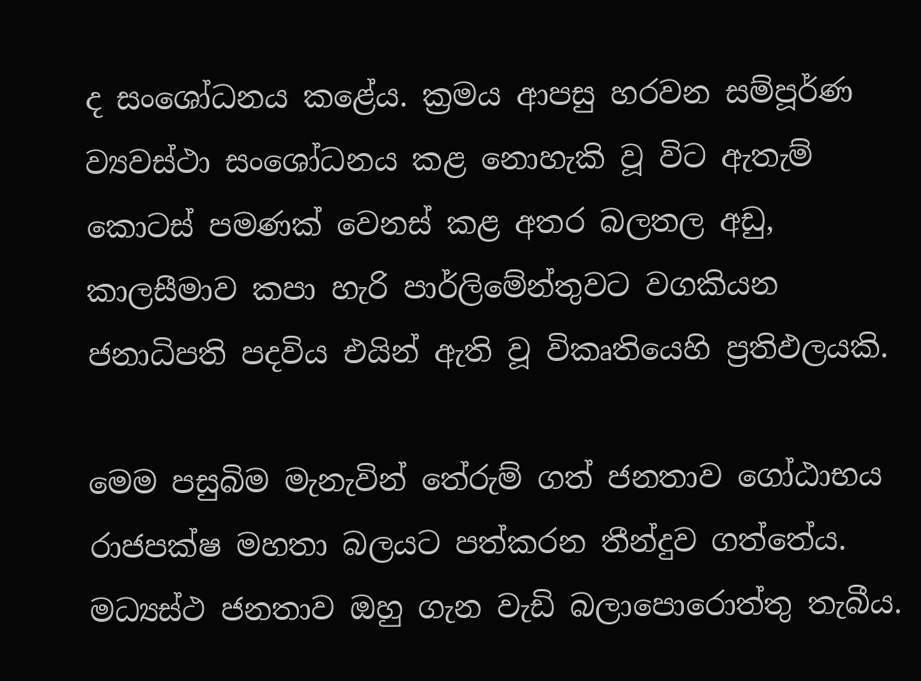ද සංශෝධනය කළේය. ක්‍රමය ආපසු හරවන සම්පූර්ණ ව්‍යවස්ථා සංශෝධනය කළ නොහැකි වූ විට ඇතැම් කොටස් පමණක් වෙනස් කළ අතර බලතල අඩු, කාලසීමාව කපා හැරි පාර්ලිමේන්තුවට වගකියන ජනාධිපති පදවිය එයින් ඇති වූ විකෘතියෙහි ප්‍රතිඵලයකි.

මෙම පසුබිම මැනැවින් තේරුම් ගත් ජනතාව ගෝඨාභය රාජපක්ෂ මහතා බලයට පත්කරන තීන්දුව ගත්තේය. මධ්‍යස්ථ ජනතාව ඔහු ගැන වැඩි බලාපොරොත්තු තැබීය.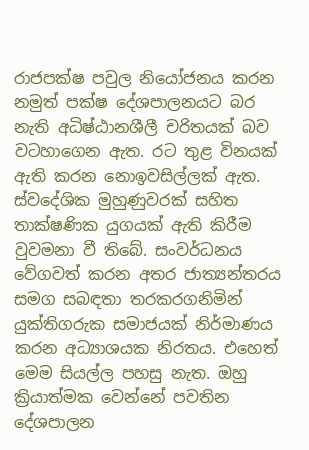රාජපක්ෂ පවුල නියෝජනය කරන නමුත් පක්ෂ දේශපාලනයට බර නැති අධිෂ්ඨානශීලී චරිතයක් බව වටහාගෙන ඇත. රට තුළ විනයක් ඇති කරන නොඉවසිල්ලක් ඇත. ස්වදේශික මුහුණුවරක් සහිත තාක්ෂණික යුගයක් ඇති කිරීම වුවමනා වී තිබේ. සංවර්ධනය වේගවත් කරන අතර ජාත්‍යන්තරය සමග සබඳතා තරකරගනිමින් යුක්තිගරුක සමාජයක් නිර්මාණය කරන අධ්‍යාශයක නිරතය. එහෙත් මෙම සියල්ල පහසු නැත. ඔහු ක්‍රියාත්මක වෙන්නේ පවතින දේශපාලන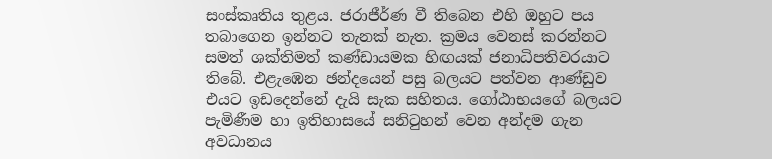සංස්කෘතිය තුළය. ජරාජීර්ණ වී තිබෙන එහි ඔහුට පය තබාගෙන ඉන්නට තැනක් නැත. ක්‍රමය වෙනස් කරන්නට සමත් ශක්තිමත් කණ්ඩායමක හිඟයක් ජනාධිපතිවරයාට තිබේ. එළැඹෙන ඡන්දයෙන් පසු බලයට පත්වන ආණ්ඩුව එයට ඉඩදෙන්නේ දැයි සැක සහිතය. ගෝඨාභයගේ බලයට පැමිණීම හා ඉතිහාසයේ සනිටුහන් වෙන අන්දම ගැන අවධානය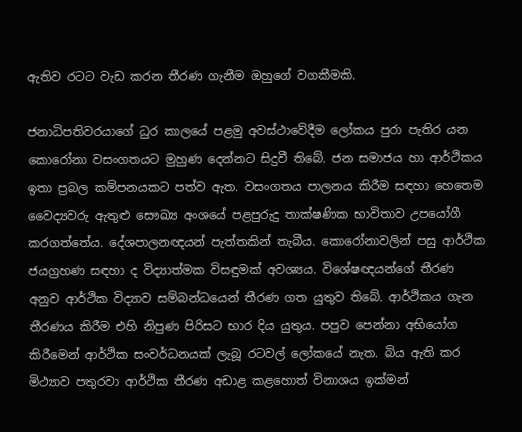ඇතිව රටට වැඩ කරන තීරණ ගැනීම ඔහුගේ වගකීමකි.

ජනාධිපතිවරයාගේ ධුර කාලයේ පළමු අවස්ථාවේදීම ලෝකය පුරා පැතිර යන කොරෝනා වසංගතයට මුහුණ දෙන්නට සිදුවී තිබේ. ජන සමාජය හා ආර්ථිකය ඉතා ප්‍රබල කම්පනයකට පත්ව ඇත. වසංගතය පාලනය කිරීම සඳහා හෙතෙම වෛද්‍යවරු ඇතුළු සෞඛ්‍ය අංශයේ පළපුරුදු තාක්ෂණික භාවිතාව උපයෝගී කරගත්තේය. දේශපාලනඥයන් පැත්තකින් තැබීය. කොරෝනාවලින් පසු ආර්ථික ජයග්‍රහණ සඳහා ද විද්‍යාත්මක විසඳුමක් අවශ්‍යය. විශේෂඥයන්ගේ තීරණ අනුව ආර්ථික විද්‍යාව සම්බන්ධයෙන් තීරණ ගත යුතුව තිබේ. ආර්ථිකය ගැන තීරණය කිරීම එහි නිපුණ පිරිසට භාර දිය යුතුය. පපුව පෙන්නා අභියෝග කිරීමෙන් ආර්ථික සංවර්ධනයක් ලැබූ රටවල් ලෝකයේ නැත. බිය ඇති කර මිථ්‍යාව පතුරවා ආර්ථික තීරණ අඩාළ කළහොත් විනාශය ඉක්මන්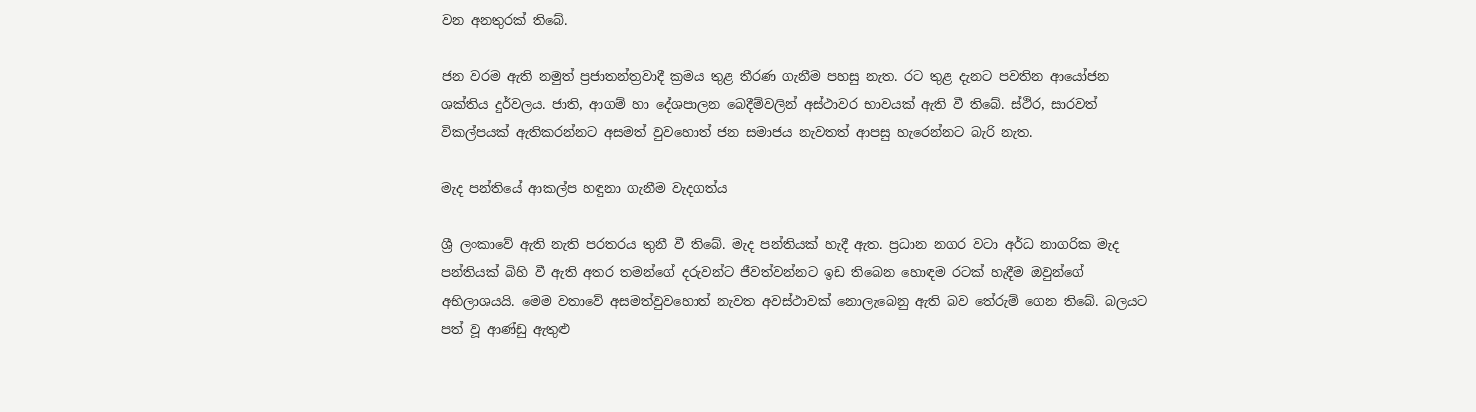වන අනතුරක් තිබේ.

ජන වරම ඇති නමුත් ප්‍රජාතන්ත්‍රවාදී ක්‍රමය තුළ තීරණ ගැනීම පහසු නැත. රට තුළ දැනට පවතින ආයෝජන ශක්තිය දුර්වලය. ජාති, ආගම් හා දේශපාලන බෙදීම්වලින් අස්ථාවර භාවයක් ඇති වී තිබේ. ස්ථිර, සාරවත් විකල්පයක් ඇතිකරන්නට අසමත් වුවහොත් ජන සමාජය නැවතත් ආපසු හැරෙන්නට බැරි නැත.

මැද පන්තියේ ආකල්ප හඳුනා ගැනීම වැදගත්ය

ශ්‍රී ලංකාවේ ඇති නැති පරතරය තුනී වී තිබේ. මැද පන්තියක් හැදී ඇත. ප්‍රධාන නගර වටා අර්ධ නාගරික මැද පන්තියක් බිහි වී ඇති අතර තමන්ගේ දරුවන්ට ජීවත්වන්නට ඉඩ තිබෙන හොඳම රටක් හැදීම ඔවුන්ගේ අභිලාශයයි. මෙම වතාවේ අසමත්වුවහොත් නැවත අවස්ථාවක් නොලැබෙනු ඇති බව තේරුම් ගෙන තිබේ. බලයට පත් වූ ආණ්ඩු ඇතුළු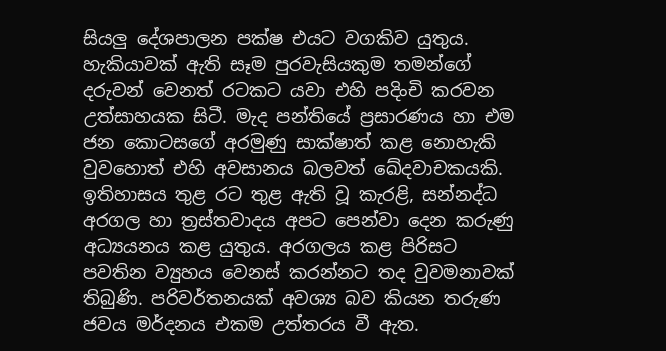සියලු දේශපාලන පක්ෂ එයට වගකිව යුතුය. හැකියාවක් ඇති සෑම පුරවැසියකුම තමන්ගේ දරුවන් වෙනත් රටකට යවා එහි පදිංචි කරවන උත්සාහයක සිටී. මැද පන්තියේ ප්‍රසාරණය හා එම ජන කොටසගේ අරමුණු සාක්ෂාත් කළ නොහැකි වුවහොත් එහි අවසානය බලවත් ඛේදවාචකයකි. ඉතිහාසය තුළ රට තුළ ඇති වූ කැරළි, සන්නද්ධ අරගල හා ත්‍රස්තවාදය අපට පෙන්වා දෙන කරුණු අධ්‍යයනය කළ යුතුය. අරගලය කළ පිරිසට පවතින ව්‍යුහය වෙනස් කරන්නට තද වුවමනාවක් තිබුණි. පරිවර්තනයක් අවශ්‍ය බව කියන තරුණ ජවය මර්දනය එකම උත්තරය වී ඇත.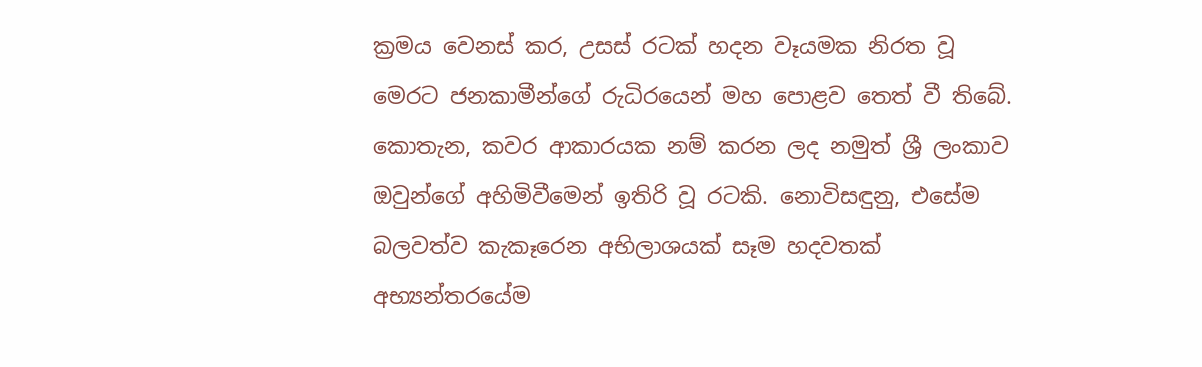ක්‍රමය වෙනස් කර, උසස් රටක් හදන වෑයමක නිරත වූ මෙරට ජනකාමීන්ගේ රුධිරයෙන් මහ පොළව තෙත් වී තිබේ. කොතැන, කවර ආකාරයක නම් කරන ලද නමුත් ශ්‍රී ලංකාව ඔවුන්ගේ අහිමිවීමෙන් ඉතිරි වූ රටකි. නොවිසඳුනු, එසේම බලවත්ව කැකෑරෙන අභිලාශයක් සෑම හදවතක් අභ්‍යන්තරයේම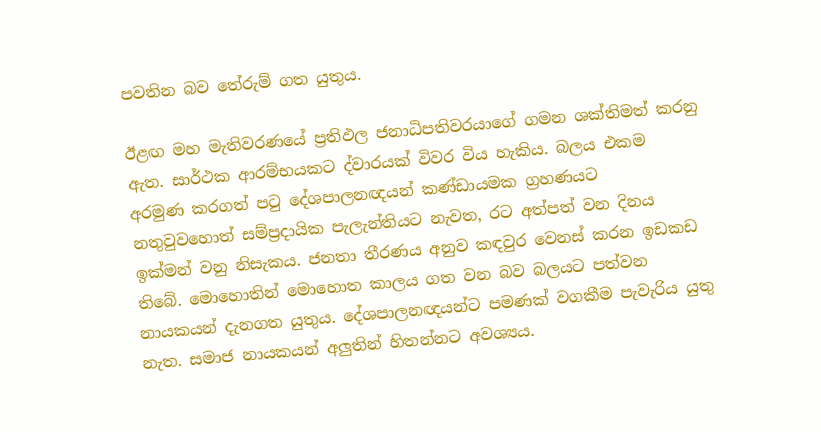පවතින බව තේරුම් ගත යුතුය.

ඊළඟ මහ මැතිවරණයේ ප්‍රතිඵල ජනාධිපතිවරයාගේ ගමන ශක්තිමත් කරනු ඇත. සාර්ථක ආරම්භයකට ද්වාරයක් විවර විය හැකිය. බලය එකම අරමුණ කරගත් පටු දේශපාලනඥයන් කණ්ඩායමක ග්‍රහණයට නතුවුවහොත් සම්ප්‍රදායික පැලැන්තියට නැවත, රට අත්පත් වන දිනය ඉක්මන් වනු නිසැකය. ජනතා තීරණය අනුව කඳවුර වෙනස් කරන ඉඩකඩ තිබේ. මොහොතින් මොහොත කාලය ගත වන බව බලයට පත්වන නායකයන් දැනගත යුතුය. දේශපාලනඥයන්ට පමණක් වගකීම පැවැරිය යුතු නැත. සමාජ නායකයන් අලුතින් හිතන්නට අවශ්‍යය.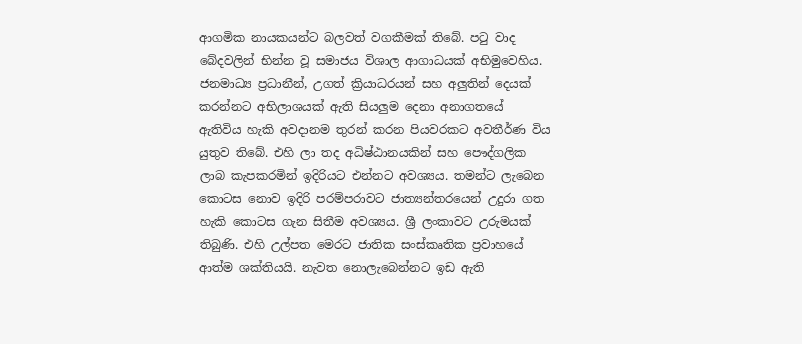ආගමික නායකයන්ට බලවත් වගකීමක් තිබේ. පටු වාද බේදවලින් භින්න වූ සමාජය විශාල ආගාධයක් අභිමුවෙහිය. ජනමාධ්‍ය ප්‍රධානීන්, උගත් ක්‍රියාධරයන් සහ අලුතින් දෙයක් කරන්නට අභිලාශයක් ඇති සියලුම දෙනා අනාගතයේ ඇතිවිය හැකි අවදානම තුරන් කරන පියවරකට අවතීර්ණ විය යුතුව තිබේ. එහි ලා තද අධිෂ්ඨානයකින් සහ පෞද්ගලික ලාබ කැපකරමින් ඉදිරියට එන්නට අවශ්‍යය. තමන්ට ලැබෙන කොටස නොව ඉදිරි පරම්පරාවට ජාත්‍යන්තරයෙන් උදුරා ගත හැකි කොටස ගැන සිතීම අවශ්‍යය. ශ්‍රී ලංකාවට උරුමයක් තිබුණි. එහි උල්පත මෙරට ජාතික සංස්කෘතික ප්‍රවාහයේ ආත්ම ශක්තියයි. නැවත නොලැබෙන්නට ඉඩ ඇති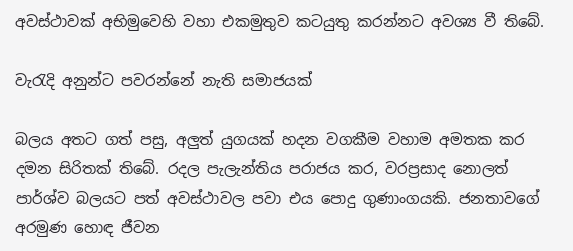අවස්ථාවක් අභිමුවෙහි වහා එකමුතුව කටයුතු කරන්නට අවශ්‍ය වී තිබේ.

වැරැදි අනුන්ට පවරන්නේ නැති සමාජයක්

බලය අතට ගත් පසු, අලුත් යුගයක් හදන වගකීම වහාම අමතක කර දමන සිරිතක් තිබේ. රදල පැලැන්තිය පරාජය කර, වරප්‍රසාද නොලත් පාර්ශ්ව බලයට පත් අවස්ථාවල පවා එය පොදු ගුණාංගයකි. ජනතාවගේ අරමුණ හොඳ ජීවන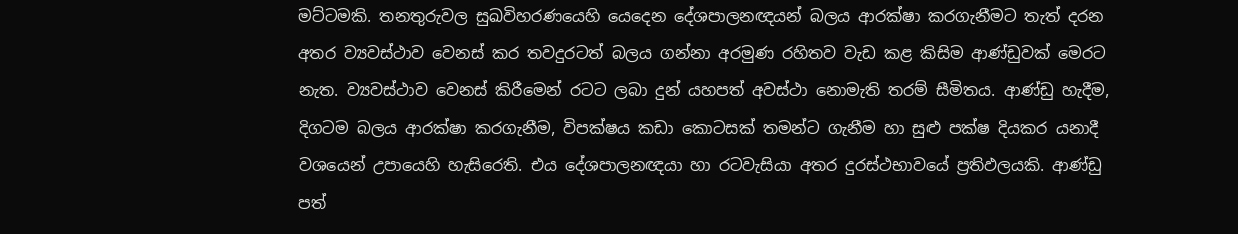මට්ටමකි. තනතුරුවල සුඛවිහරණයෙහි යෙදෙන දේශපාලනඥයන් බලය ආරක්ෂා කරගැනීමට තැත් දරන අතර ව්‍යවස්ථාව වෙනස් කර තවදුරටත් බලය ගන්නා අරමුණ රහිතව වැඩ කළ කිසිම ආණ්ඩුවක් මෙරට නැත. ව්‍යවස්ථාව වෙනස් කිරීමෙන් රටට ලබා දුන් යහපත් අවස්ථා නොමැති තරම් සීමිතය. ආණ්ඩු හැදීම, දිගටම බලය ආරක්ෂා කරගැනීම, විපක්ෂය කඩා කොටසක් තමන්ට ගැනීම හා සුළු පක්ෂ දියකර යනාදී වශයෙන් උපායෙහි හැසිරෙති. එය දේශපාලනඥයා හා රටවැසියා අතර දුරස්ථභාවයේ ප්‍රතිඵලයකි. ආණ්ඩු පත්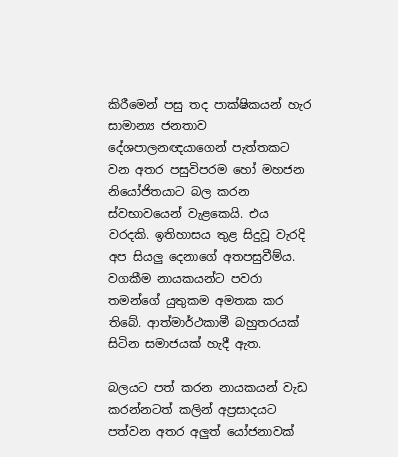කිරීමෙන් පසු තද පාක්ෂිකයන් හැර සාමාන්‍ය ජනතාව දේශපාලනඥයාගෙන් පැත්තකට වන අතර පසුවිපරම හෝ මහජන නියෝජිතයාට බල කරන ස්වභාවයෙන් වැළකෙයි. එය වරදකි. ඉතිහාසය තුළ සිදුවූ වැරදි අප සියලු දෙනාගේ අතපසුවීම්ය. වගකීම නායකයන්ට පවරා තමන්ගේ යුතුකම අමතක කර තිබේ. ආත්මාර්ථකාමී බහුතරයක් සිටින සමාජයක් හැදී ඇත.

බලයට පත් කරන නායකයන් වැඩ කරන්නටත් කලින් අප්‍රසාදයට පත්වන අතර අලුත් යෝජනාවක්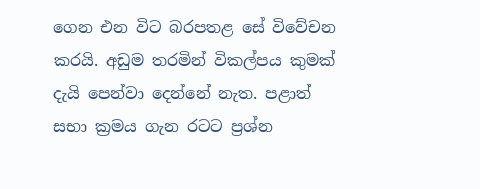ගෙන එන විට බරපතළ සේ විවේචන කරයි. අඩුම තරමින් විකල්පය කුමක් දැයි පෙන්වා දෙන්නේ නැත. පළාත් සභා ක්‍රමය ගැන රටට ප්‍රශ්න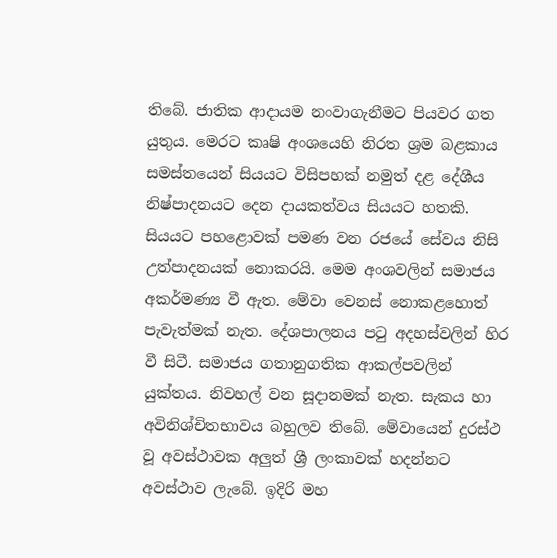තිබේ. ජාතික ආදායම නංවාගැනීමට පියවර ගත යුතුය. මෙරට කෘෂි අංශයෙහි නිරත ශ්‍රම බළකාය සමස්තයෙන් සියයට විසිපහක් නමුත් දළ දේශීය නිෂ්පාදනයට දෙන දායකත්වය සියයට හතකි. සියයට පහළොවක් පමණ වන රජයේ සේවය නිසි උත්පාදනයක් නොකරයි. මෙම අංශවලින් සමාජය අකර්මණ්‍ය වී ඇත. මේවා වෙනස් නොකළහොත් පැවැත්මක් නැත. දේශපාලනය පටු අදහස්වලින් හිර වී සිටී. සමාජය ගතානුගතික ආකල්පවලින් යුක්තය. නිවහල් වන සූදානමක් නැත. සැකය හා අවිනිශ්චිතභාවය බහුලව තිබේ. මේවායෙන් දුරස්ථ වූ අවස්ථාවක අලුත් ශ්‍රී ලංකාවක් හදන්නට අවස්ථාව ලැබේ. ඉදිරි මහ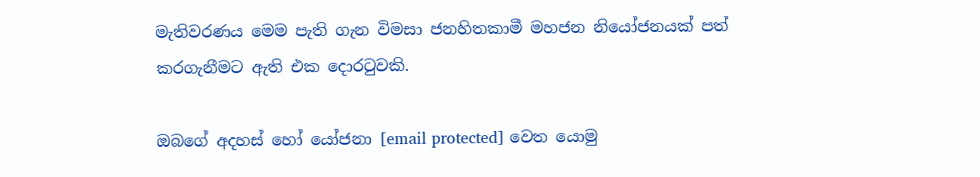මැතිවරණය මෙම පැති ගැන විමසා ජනහිතකාමී මහජන නියෝජනයක් පත් කරගැනීමට ඇති එක දොරටුවකි.

ඔබගේ අදහස් හෝ යෝජනා [email protected] වෙත යොමු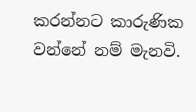කරන්නට කාරුණික වන්නේ නම් මැනවි.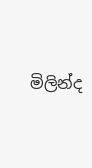මිලින්ද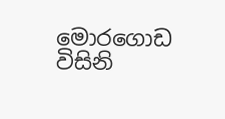මොරගොඩ විසිනි